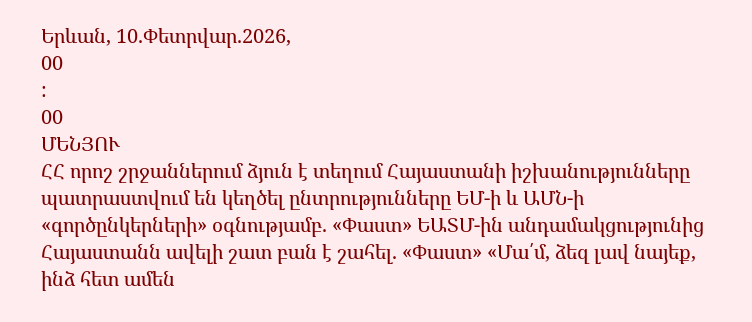Երևան, 10.Փետրվար.2026,
00
:
00
ՄԵՆՅՈՒ
ՀՀ որոշ շրջաններում ձյուն է տեղում Հայաստանի իշխանությունները պատրաստվում են կեղծել ընտրությունները ԵՄ-ի և ԱՄՆ-ի «գործընկերների» օգնությամբ. «Փաստ» ԵԱՏՄ-ին անդամակցությունից Հայաստանն ավելի շատ բան է շահել. «Փաստ» «Մա՛մ, ձեզ լավ նայեք, ինձ հետ ամեն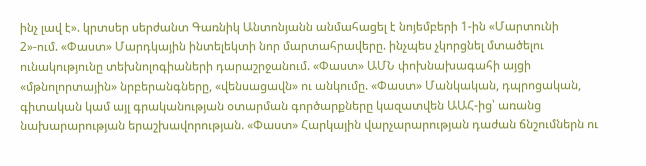ինչ լավ է». կրտսեր սերժանտ Գառնիկ Անտոնյանն անմահացել է նոյեմբերի 1-ին «Մարտունի 2»-ում. «Փաստ» Մարդկային ինտելեկտի նոր մարտահրավերը. ինչպես չկորցնել մտածելու ունակությունը տեխնոլոգիաների դարաշրջանում. «Փաստ» ԱՄՆ փոխնախագահի այցի «մթնոլորտային» նրբերանգները, «վենսացավն» ու անկումը. «Փաստ» Մանկական, դպրոցական, գիտական կամ այլ գրականության օտարման գործարքները կազատվեն ԱԱՀ-ից՝ առանց նախարարության երաշխավորության. «Փաստ» Հարկային վարչարարության դաժան ճնշումներն ու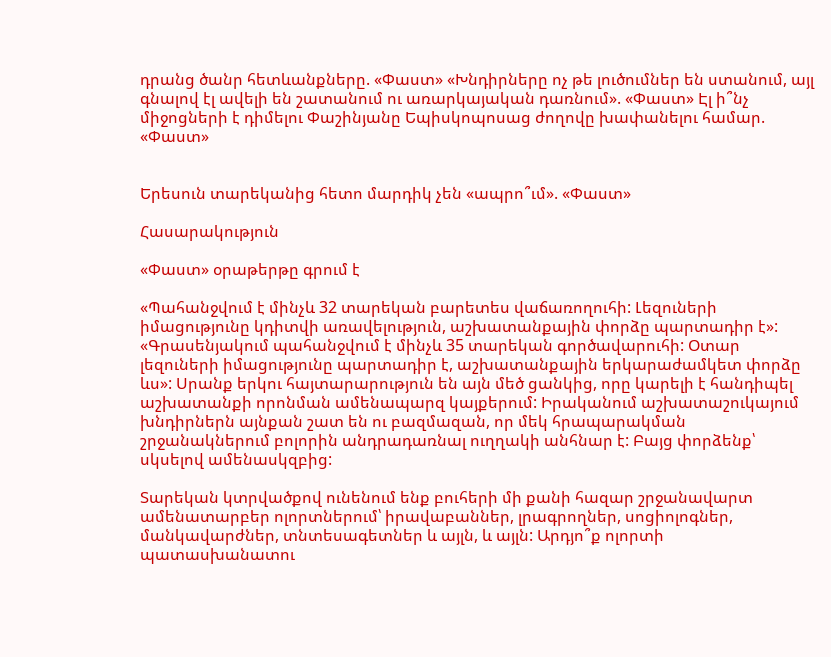դրանց ծանր հետևանքները. «Փաստ» «Խնդիրները ոչ թե լուծումներ են ստանում, այլ գնալով էլ ավելի են շատանում ու առարկայական դառնում». «Փաստ» Էլ ի՞նչ միջոցների է դիմելու Փաշինյանը Եպիսկոպոսաց ժողովը խափանելու համար. «Փաստ»


Երեսուն տարեկանից հետո մարդիկ չեն «ապրո՞ւմ». «Փաստ»

Հասարակություն

«Փաստ» օրաթերթը գրում է

«Պահանջվում է մինչև 32 տարեկան բարետես վաճառողուհի: Լեզուների իմացությունը կդիտվի առավելություն, աշխատանքային փորձը պարտադիր է»: «Գրասենյակում պահանջվում է մինչև 35 տարեկան գործավարուհի: Օտար լեզուների իմացությունը պարտադիր է, աշխատանքային երկարաժամկետ փորձը ևս»: Սրանք երկու հայտարարություն են այն մեծ ցանկից, որը կարելի է հանդիպել աշխատանքի որոնման ամենապարզ կայքերում: Իրականում աշխատաշուկայում խնդիրներն այնքան շատ են ու բազմազան, որ մեկ հրապարակման շրջանակներում բոլորին անդրադառնալ ուղղակի անհնար է: Բայց փորձենք՝ սկսելով ամենասկզբից:

Տարեկան կտրվածքով ունենում ենք բուհերի մի քանի հազար շրջանավարտ ամենատարբեր ոլորտներում՝ իրավաբաններ, լրագրողներ, սոցիոլոգներ, մանկավարժներ, տնտեսագետներ և այլն, և այլն: Արդյո՞ք ոլորտի պատասխանատու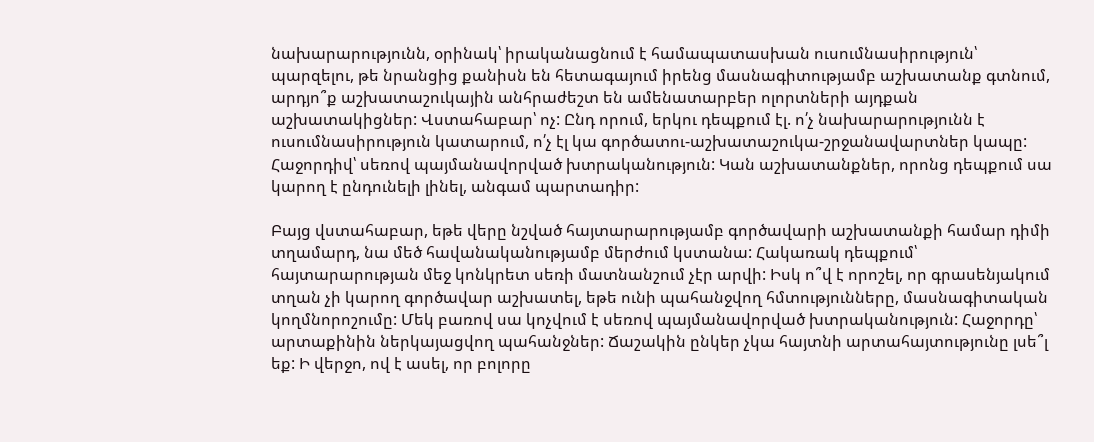նախարարությունն, օրինակ՝ իրականացնում է համապատասխան ուսումնասիրություն՝ պարզելու, թե նրանցից քանիսն են հետագայում իրենց մասնագիտությամբ աշխատանք գտնում, արդյո՞ք աշխատաշուկային անհրաժեշտ են ամենատարբեր ոլորտների այդքան աշխատակիցներ: Վստահաբար՝ ոչ: Ընդ որում, երկու դեպքում էլ. ո՛չ նախարարությունն է ուսումնասիրություն կատարում, ո՛չ էլ կա գործատու-աշխատաշուկա-շրջանավարտներ կապը: Հաջորդիվ՝ սեռով պայմանավորված խտրականություն: Կան աշխատանքներ, որոնց դեպքում սա կարող է ընդունելի լինել, անգամ պարտադիր:

Բայց վստահաբար, եթե վերը նշված հայտարարությամբ գործավարի աշխատանքի համար դիմի տղամարդ, նա մեծ հավանականությամբ մերժում կստանա: Հակառակ դեպքում՝ հայտարարության մեջ կոնկրետ սեռի մատնանշում չէր արվի: Իսկ ո՞վ է որոշել, որ գրասենյակում տղան չի կարող գործավար աշխատել, եթե ունի պահանջվող հմտությունները, մասնագիտական կողմնորոշումը: Մեկ բառով սա կոչվում է սեռով պայմանավորված խտրականություն: Հաջորդը՝ արտաքինին ներկայացվող պահանջներ: Ճաշակին ընկեր չկա հայտնի արտահայտությունը լսե՞լ եք: Ի վերջո, ով է ասել, որ բոլորը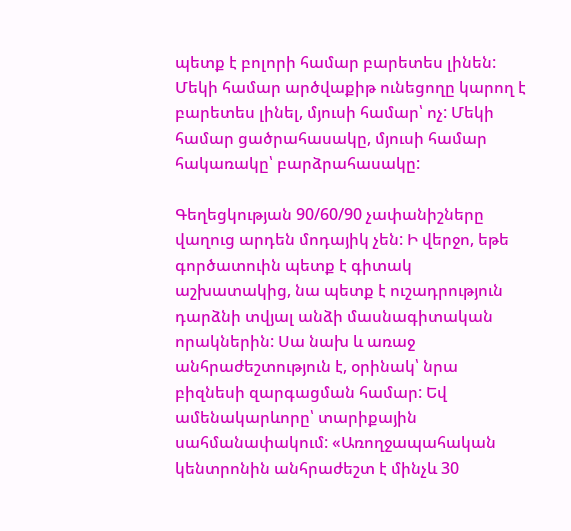պետք է բոլորի համար բարետես լինեն: Մեկի համար արծվաքիթ ունեցողը կարող է բարետես լինել, մյուսի համար՝ ոչ: Մեկի համար ցածրահասակը, մյուսի համար հակառակը՝ բարձրահասակը:

Գեղեցկության 90/60/90 չափանիշները վաղուց արդեն մոդայիկ չեն: Ի վերջո, եթե գործատուին պետք է գիտակ աշխատակից, նա պետք է ուշադրություն դարձնի տվյալ անձի մասնագիտական որակներին: Սա նախ և առաջ անհրաժեշտություն է, օրինակ՝ նրա բիզնեսի զարգացման համար: Եվ ամենակարևորը՝ տարիքային սահմանափակում: «Առողջապահական կենտրոնին անհրաժեշտ է մինչև 30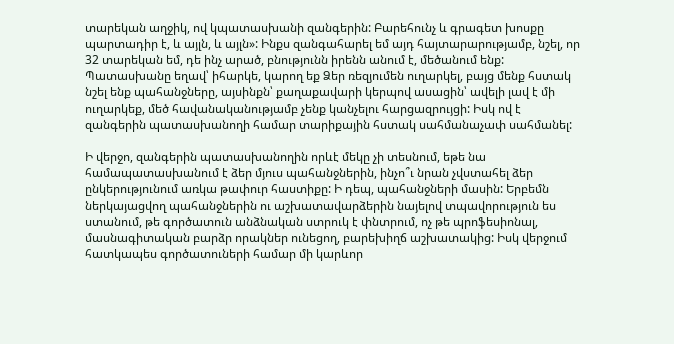տարեկան աղջիկ, ով կպատասխանի զանգերին: Բարեհունչ և գրագետ խոսքը պարտադիր է, և այլն, և այլն»: Ինքս զանգահարել եմ այդ հայտարարությամբ, նշել, որ 32 տարեկան եմ, դե ինչ արած, բնությունն իրենն անում է, մեծանում ենք: Պատասխանը եղավ՝ իհարկե, կարող եք Ձեր ռեզյումեն ուղարկել, բայց մենք հստակ նշել ենք պահանջները, այսինքն՝ քաղաքավարի կերպով ասացին՝ ավելի լավ է մի ուղարկեք, մեծ հավանականությամբ չենք կանչելու հարցազրույցի: Իսկ ով է զանգերին պատասխանողի համար տարիքային հստակ սահմանաչափ սահմանել:

Ի վերջո, զանգերին պատասխանողին որևէ մեկը չի տեսնում, եթե նա համապատասխանում է ձեր մյուս պահանջներին, ինչո՞ւ նրան չվստահել ձեր ընկերությունում առկա թափուր հաստիքը: Ի դեպ, պահանջների մասին: Երբեմն ներկայացվող պահանջներին ու աշխատավարձերին նայելով տպավորություն ես ստանում, թե գործատուն անձնական ստրուկ է փնտրում, ոչ թե պրոֆեսիոնալ, մասնագիտական բարձր որակներ ունեցող, բարեխիղճ աշխատակից: Իսկ վերջում հատկապես գործատուների համար մի կարևոր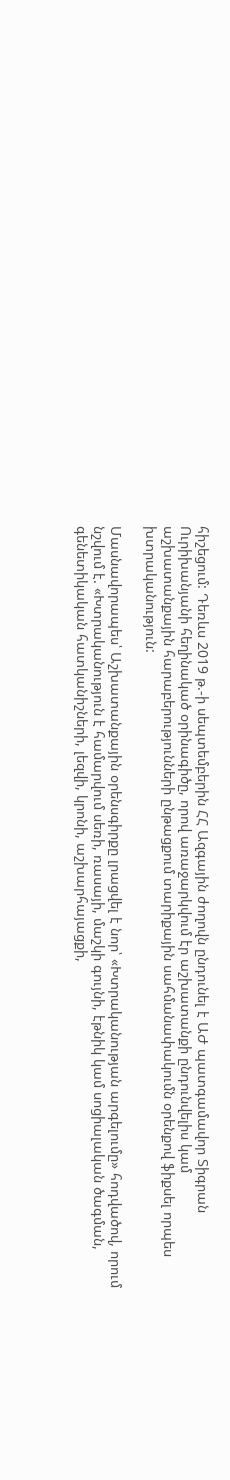հիշեցում: Դեռևս 2019 թ.-ի սեպտեմբերին ՀՀ Ազգային ժողովն ընդունել է ԱԺ պատգամավոր Տիգրան Ուրիխանյանի հեղինակած օրինագիծը, որով առաջարկվում էր աշխատանքի ընդունվելիս կամ աշխատանքային հարաբերությունների ընթացքում տարիքային սահմանափակումն օրենքով ֆիքսել որպես խտրականություն:

Մասնավորապես՝ Աշխատանքային օրենսգիրքը լրացվել է նոր՝ «Խտրականության արգելումը» հոդվածով, որում նշվում է. «Խտրականություն է համարվում սեռի, ռասայի, մաշկի գույնի, էթնիկ կամ սոցիալական ծագման, գենետիկական հատկանիշների, լեզվի, կրոնի, աշխարհայացքի,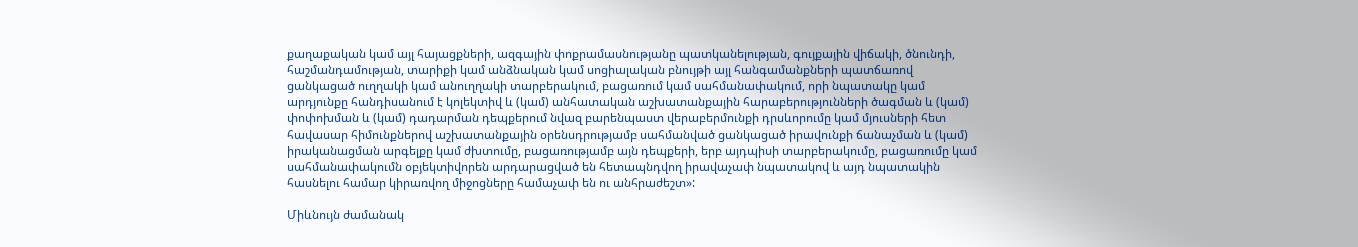քաղաքական կամ այլ հայացքների, ազգային փոքրամասնությանը պատկանելության, գույքային վիճակի, ծնունդի, հաշմանդամության, տարիքի կամ անձնական կամ սոցիալական բնույթի այլ հանգամանքների պատճառով ցանկացած ուղղակի կամ անուղղակի տարբերակում, բացառում կամ սահմանափակում, որի նպատակը կամ արդյունքը հանդիսանում է կոլեկտիվ և (կամ) անհատական աշխատանքային հարաբերությունների ծագման և (կամ) փոփոխման և (կամ) դադարման դեպքերում նվազ բարենպաստ վերաբերմունքի դրսևորումը կամ մյուսների հետ հավասար հիմունքներով աշխատանքային օրենսդրությամբ սահմանված ցանկացած իրավունքի ճանաչման և (կամ) իրականացման արգելքը կամ ժխտումը, բացառությամբ այն դեպքերի, երբ այդպիսի տարբերակումը, բացառումը կամ սահմանափակումն օբյեկտիվորեն արդարացված են հետապնդվող իրավաչափ նպատակով և այդ նպատակին հասնելու համար կիրառվող միջոցները համաչափ են ու անհրաժեշտ»:

Միևնույն ժամանակ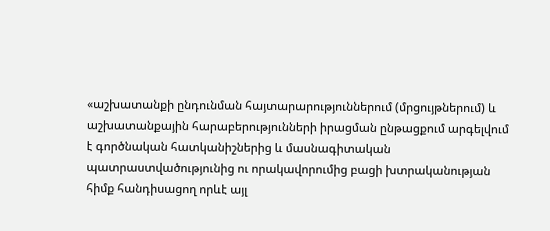«աշխատանքի ընդունման հայտարարություններում (մրցույթներում) և աշխատանքային հարաբերությունների իրացման ընթացքում արգելվում է գործնական հատկանիշներից և մասնագիտական պատրաստվածությունից ու որակավորումից բացի խտրականության հիմք հանդիսացող որևէ այլ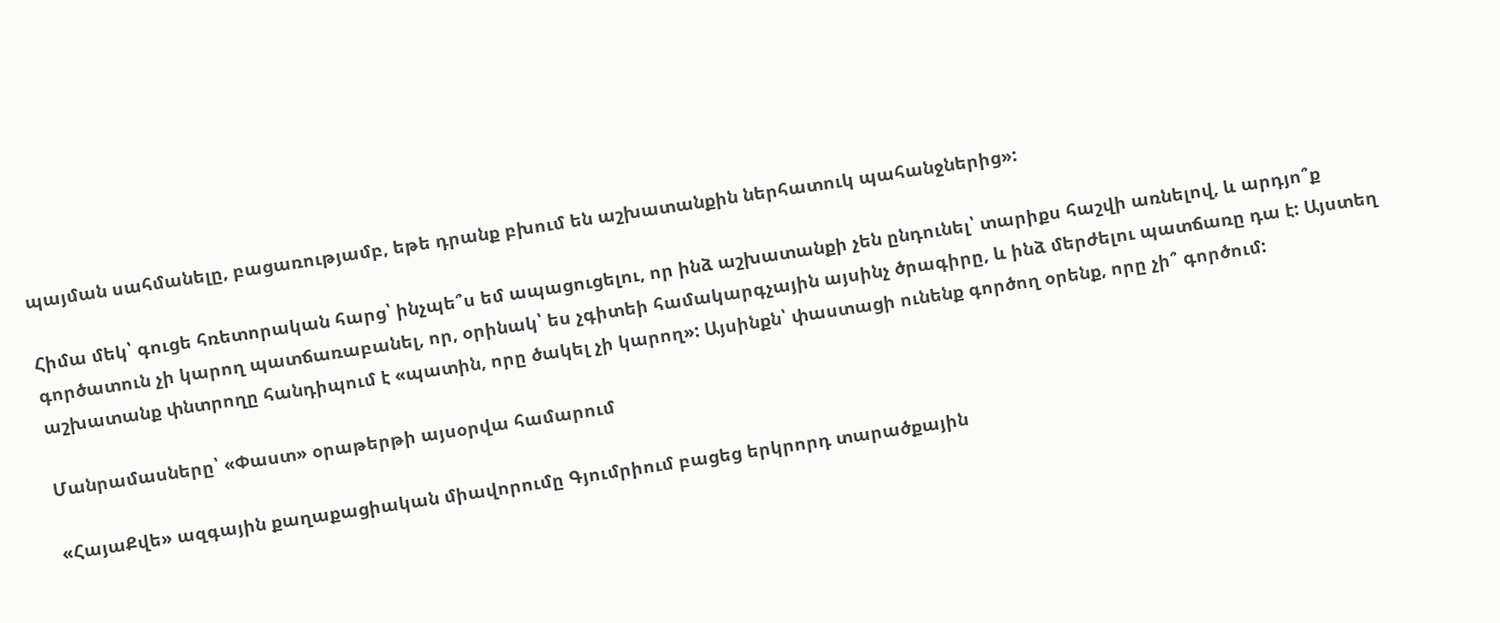պայման սահմանելը, բացառությամբ, եթե դրանք բխում են աշխատանքին ներհատուկ պահանջներից»:

Հիմա մեկ՝ գուցե հռետորական հարց՝ ինչպե՞ս եմ ապացուցելու, որ ինձ աշխատանքի չեն ընդունել՝ տարիքս հաշվի առնելով, և արդյո՞ք գործատուն չի կարող պատճառաբանել, որ, օրինակ՝ ես չգիտեի համակարգչային այսինչ ծրագիրը, և ինձ մերժելու պատճառը դա է: Այստեղ աշխատանք փնտրողը հանդիպում է «պատին, որը ծակել չի կարող»: Այսինքն՝ փաստացի ունենք գործող օրենք, որը չի՞ գործում:

Մանրամասները՝ «Փաստ» օրաթերթի այսօրվա համարում

«ՀայաՔվե» ազգային քաղաքացիական միավորումը Գյումրիում բացեց երկրորդ տարածքային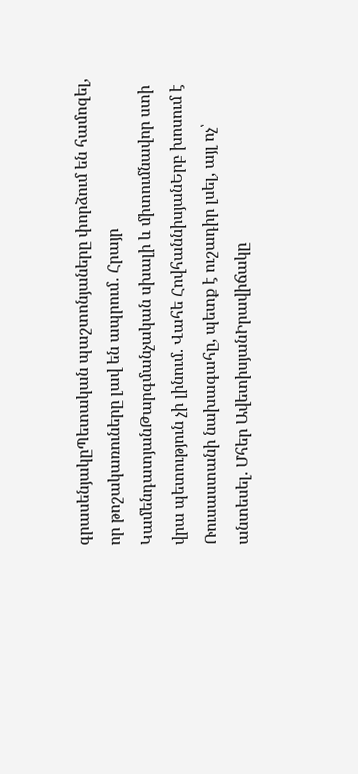գրասենյակըՊետական պաշտոնյաները փորձում են համոզել, որ թոշակառուները լավ են ապրում․ Հրայր ԿամենդատյանԹարգմանչական սխալի և միտումնավոր ստի վրա պետություն չի լինում. Վահե ՀովհաննիսյանԵրբ խոսում է Ռուսաստանի նախագահը, պետք է ուշադիր լսել, այլ ոչ՝ անտեսել. Մհեր ԱվետիսյանԻրավիճակը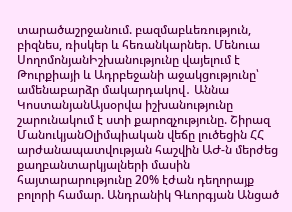տարածաշրջանում. բազմաբևեռություն, բիզնես, ռիսկեր և հեռանկարներ. Մենուա ՍողոմոնյանԻշխանությունը վայելում է Թուրքիայի և Ադրբեջանի աջակցությունը՝ ամենաբարձր մակարդակով․ Աննա ԿոստանյանԱյսօրվա իշխանությունը շարունակում է ստի քարոզչությունը. Շիրազ ՄանուկյանՕլիմպիական վեճը լուծեցին ՀՀ արժանապատվության հաշվին ԱԺ-ն մերժեց քաղբանտարկյալների մասին հայտարարությունը 20% էժան դեղորայք բոլորի համար. Անդրանիկ Գևորգյան Անցած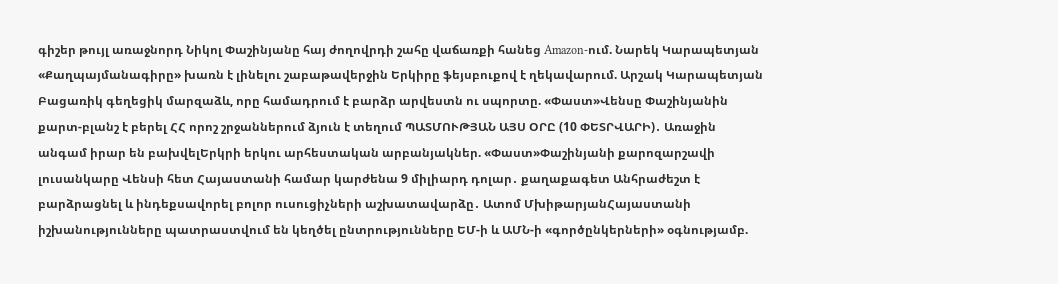գիշեր թույլ առաջնորդ Նիկոլ Փաշինյանը հայ ժողովրդի շահը վաճառքի հանեց Amazon-ում. Նարեկ Կարապետյան «Քաղպայմանագիրը» խառն է լինելու շաբաթավերջին Երկիրը ֆեյսբուքով է ղեկավարում. Արշակ Կարապետյան Բացառիկ գեղեցիկ մարզաձև, որը համադրում է բարձր արվեստն ու սպորտը. «Փաստ»Վենսը Փաշինյանին քարտ-բլանշ է բերել ՀՀ որոշ շրջաններում ձյուն է տեղում ՊԱՏՄՈՒԹՅԱՆ ԱՅՍ ՕՐԸ (10 ՓԵՏՐՎԱՐԻ)․ Առաջին անգամ իրար են բախվելԵրկրի երկու արհեստական արբանյակներ. «Փաստ»Փաշինյանի քարոզարշավի լուսանկարը Վենսի հետ Հայաստանի համար կարժենա 9 միլիարդ դոլար․ քաղաքագետ Անհրաժեշտ է բարձրացնել և ինդեքսավորել բոլոր ուսուցիչների աշխատավարձը․ Ատոմ ՄխիթարյանՀայաստանի իշխանությունները պատրաստվում են կեղծել ընտրությունները ԵՄ-ի և ԱՄՆ-ի «գործընկերների» օգնությամբ.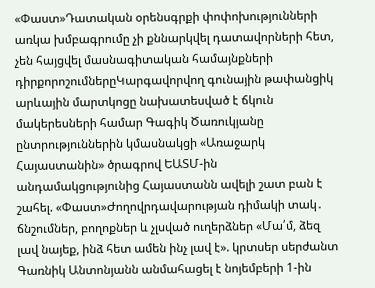«Փաստ»Դատական օրենսգրքի փոփոխությունների առկա խմբագրումը չի քննարկվել դատավորների հետ, չեն հայցվել մասնագիտական համայնքների դիրքորոշումներըԿարգավորվող գունային թափանցիկ արևային մարտկոցը նախատեսված է ճկուն մակերեսների համար Գագիկ Ծառուկյանը ընտրություններին կմասնակցի «Առաջարկ Հայաստանին» ծրագրով ԵԱՏՄ-ին անդամակցությունից Հայաստանն ավելի շատ բան է շահել. «Փաստ»Ժողովրդավարության դիմակի տակ․ ճնշումներ, բողոքներ և չլսված ուղերձներ «Մա՛մ, ձեզ լավ նայեք, ինձ հետ ամեն ինչ լավ է». կրտսեր սերժանտ Գառնիկ Անտոնյանն անմահացել է նոյեմբերի 1-ին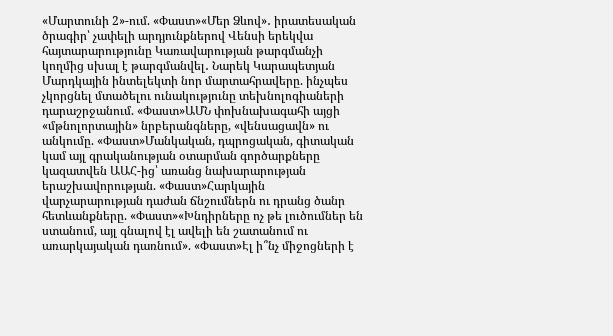«Մարտունի 2»-ում. «Փաստ»«Մեր Ձևով»․ իրատեսական ծրագիր՝ չափելի արդյունքներով Վենսի երեկվա հայտարարությունը Կառավարության թարգմանչի կողմից սխալ է թարգմանվել․ Նարեկ Կարապետյան Մարդկային ինտելեկտի նոր մարտահրավերը. ինչպես չկորցնել մտածելու ունակությունը տեխնոլոգիաների դարաշրջանում. «Փաստ»ԱՄՆ փոխնախագահի այցի «մթնոլորտային» նրբերանգները, «վենսացավն» ու անկումը. «Փաստ»Մանկական, դպրոցական, գիտական կամ այլ գրականության օտարման գործարքները կազատվեն ԱԱՀ-ից՝ առանց նախարարության երաշխավորության. «Փաստ»Հարկային վարչարարության դաժան ճնշումներն ու դրանց ծանր հետևանքները. «Փաստ»«Խնդիրները ոչ թե լուծումներ են ստանում, այլ գնալով էլ ավելի են շատանում ու առարկայական դառնում». «Փաստ»Էլ ի՞նչ միջոցների է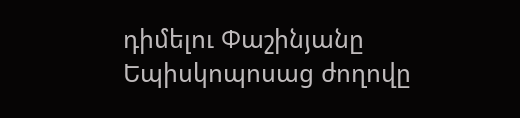դիմելու Փաշինյանը Եպիսկոպոսաց ժողովը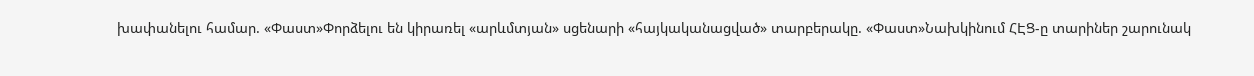խափանելու համար. «Փաստ»Փորձելու են կիրառել «արևմտյան» սցենարի «հայկականացված» տարբերակը. «Փաստ»Նախկինում ՀԷՑ-ը տարիներ շարունակ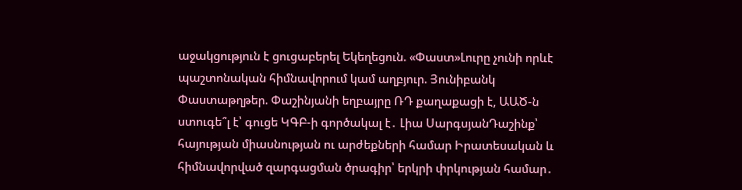աջակցություն է ցուցաբերել Եկեղեցուն. «Փաստ»Լուրը չունի որևէ պաշտոնական հիմնավորում կամ աղբյուր. Յունիբանկ Փաստաթղթեր. Փաշինյանի եղբայրը ՌԴ քաղաքացի է, ԱԱԾ-ն ստուգե՞լ է՝ գուցե ԿԳԲ-ի գործակալ է․ Լիա ՍարգսյանԴաշինք՝ հայության միասնության ու արժեքների համար Իրատեսական և հիմնավորված զարգացման ծրագիր՝ երկրի փրկության համար․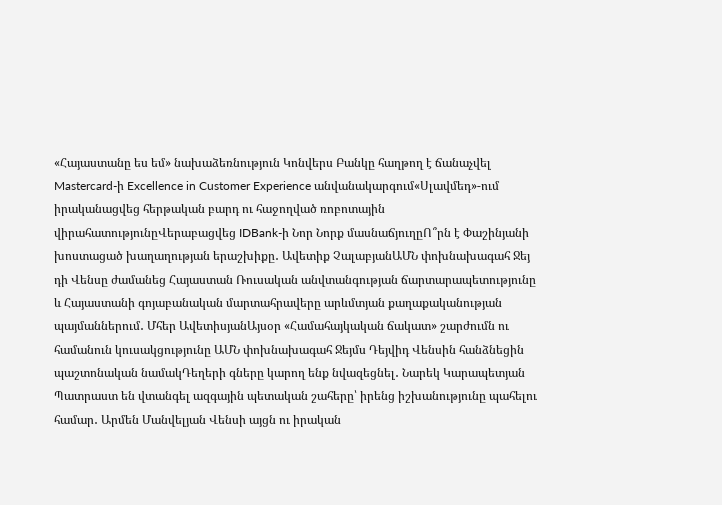«Հայաստանը ես եմ» նախաձեռնություն Կոնվերս Բանկը հաղթող է ճանաչվել Mastercard-ի Excellence in Customer Experience անվանակարգում«Սլավմեդ»-ում իրականացվեց հերթական բարդ ու հաջողված ռոբոտային վիրահատությունըՎերաբացվեց IDBank-ի Նոր Նորք մասնաճյուղըՈ՞րն է Փաշինյանի խոստացած խաղաղության երաշխիքը․ Ավետիք ՉալաբյանԱՄՆ փոխնախագահ Ջեյ դի Վենսը ժամանեց Հայաստան Ռուսական անվտանգության ճարտարապետությունը և Հայաստանի գոյաբանական մարտահրավերը արևմտյան քաղաքականության պայմաններում․ Մհեր ԱվետիսյանԱյսօր «Համահայկական ճակատ» շարժումն ու համանուն կուսակցությունը ԱՄՆ փոխնախագահ Ջեյմս Դեյվիդ Վենսին հանձնեցին պաշտոնական նամակԴեղերի գները կարող ենք նվազեցնել․ Նարեկ Կարապետյան Պատրաստ են վտանգել ազգային պետական շահերը՝ իրենց իշխանությունը պահելու համար․ Արմեն Մանվելյան Վենսի այցն ու իրական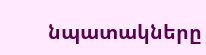նպատակները